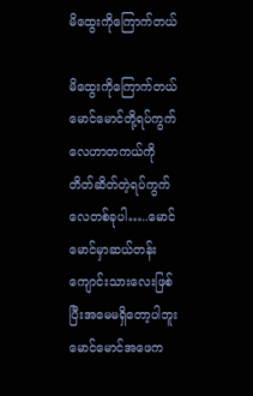မိထွေးကိုကြောက်တယ်

မိထွေးကိုကြောက်တယ် မောင်မောင်တို့ရပ်ကွက်လေဟာတကယ်ကိုတိတ်ဆိတ်တဲ့ရပ်ကွက်လေတစ်ခုပါ…..မောင်မောင်မှာဆယ်တန်း ကျောင်းသားလေးဖြစ်ပြီးအမေမရှိတော့ပါဘူးမောင်မောင်အဖေက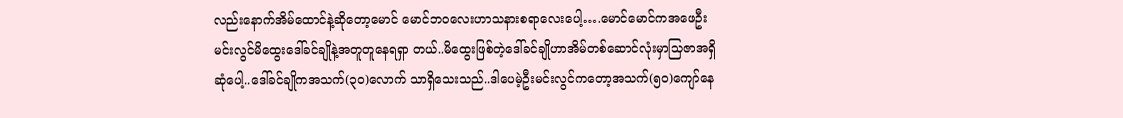လည်းနောက်အိမ်ထောင်နဲ့ဆိုတော့မောင် မောင်ဘ၀လေးဟာသနားစရာလေးပေါ့….မောင်မောင်ကအဖေဦးမင်းလွင်မိထွေးဒေါ်ခင်ချိုနဲ့အတူတူနေရရှာ တယ်..မိထွေးဖြစ်တဲ့ဒေါ်ခင်ချိုဟာအိမ်တစ်ဆောင်လုံးမှာသြဇာအရှိဆုံပေါ့..ဒေါ်ခင်ချိုကအသက်(၃၀)လောက် သာရှိသေးသည်..ဒါပေမဲ့ဦးမင်းလွင်ကတော့အသက်(၅၀)ကျော်နေ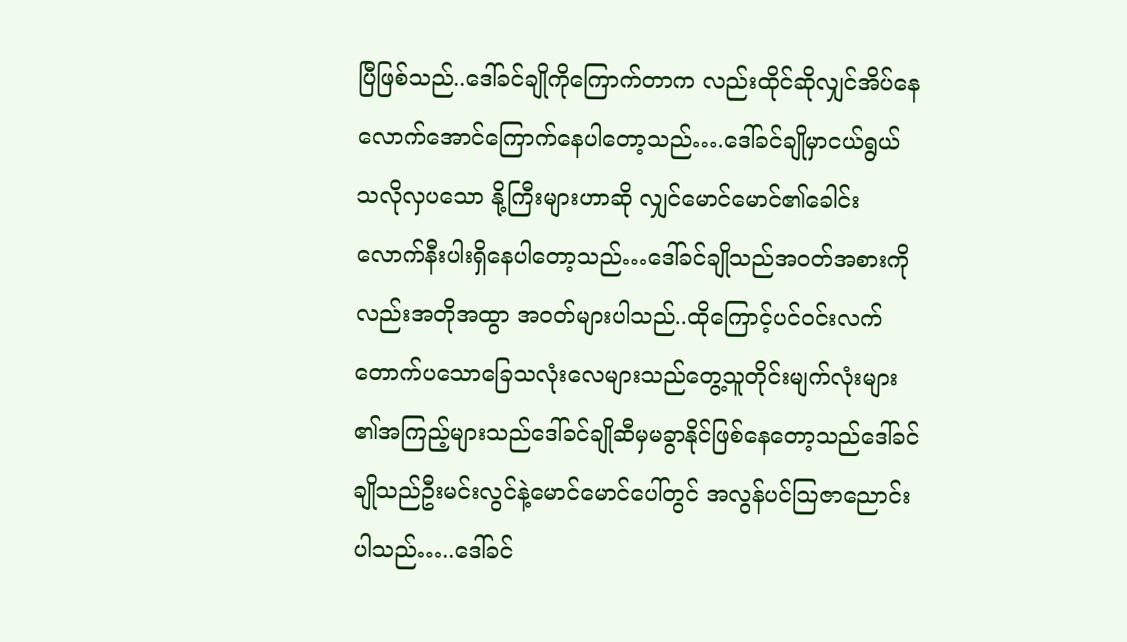ပြီဖြစ်သည်..ဒေါ်ခင်ချိုကိုကြောက်တာက လည်းထိုင်ဆိုလျှင်အိပ်နေလောက်အောင်ကြောက်နေပါတော့သည်….ဒေါ်ခင်ချိုမှာငယ်ရွယ်သလိုလှပသော နို့ကြီးများဟာဆို လျှင်မောင်မောင်၏ခေါင်းလောက်နီးပါးရှိနေပါတော့သည်…ဒေါ်ခင်ချိုသည်အဝတ်အစားကိုလည်းအတိုအထွာ အဝတ်များပါသည်..ထိုကြောင့်ပင်ဝင်းလက်တောက်ပသောခြေသလုံးလေများသည်တွေ့သူတိုင်းမျက်လုံးများ ၏အကြည့်များသည်ဒေါ်ခင်ချိုဆီမှမခွာနိုင်ဖြစ်နေတော့သည်ဒေါ်ခင်ချိုသည်ဦးမင်းလွင်နဲ့မောင်မောင်ပေါ်တွင် အလွန်ပင်သြဇာညောင်းပါသည်…..ဒေါ်ခင်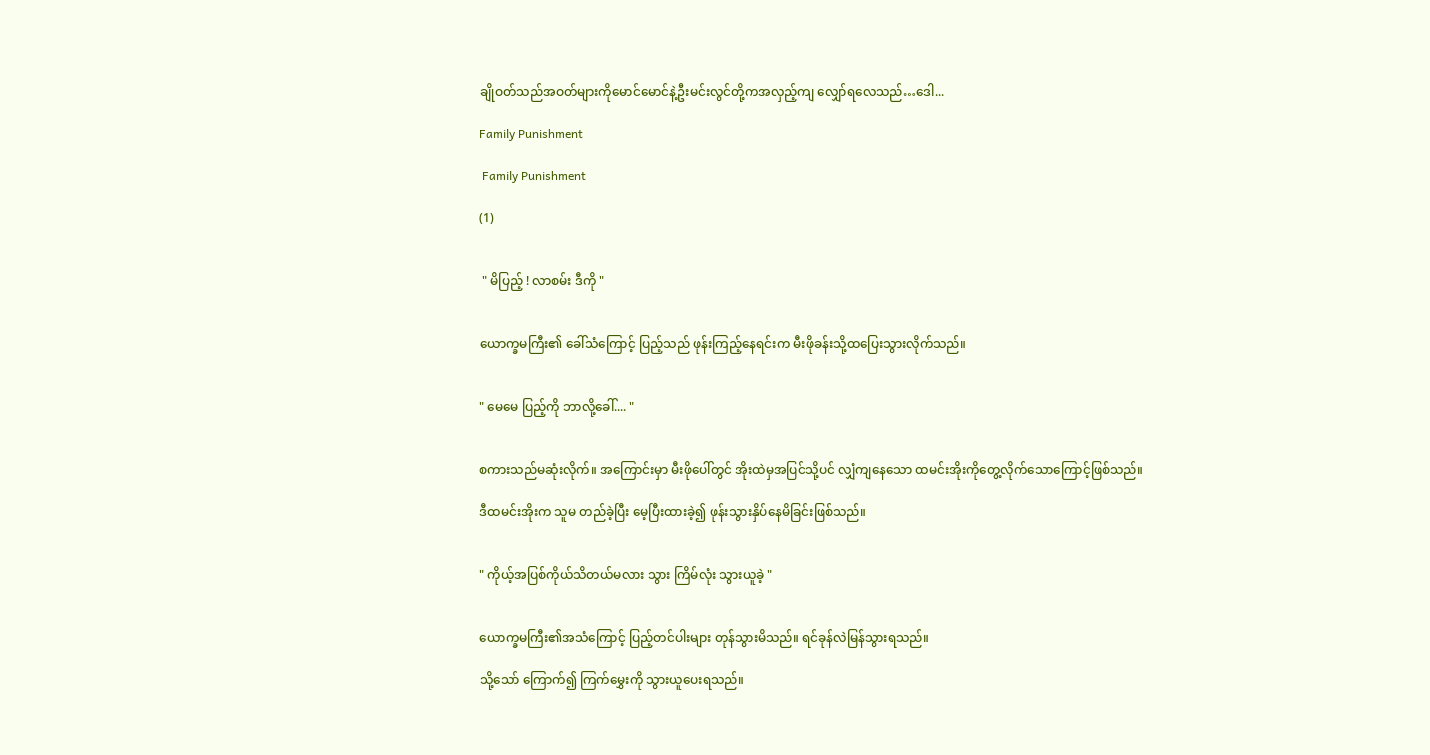ချိုဝတ်သည်အဝတ်များကိုမောင်မောင်နဲ့ဦးမင်းလွင်တို့ကအလှည့်ကျ လျှော်ရလေသည်…ဒေါ...

Family Punishment

 Family Punishment

(1)


 " မိပြည့် ! လာစမ်း ဒီကို "


ယောက္ခမကြီး၏ ခေါ်သံကြောင့် ပြည့်သည် ဖုန်းကြည့်နေရင်းက မီးဖိုခန်းသို့ထပြေးသွားလိုက်သည်။


" မေမေ ပြည့်ကို ဘာလို့ခေါ်.... "


စကားသည်မဆုံးလိုက်။ အကြောင်းမှာ မီးဖိုပေါ်တွင် အိုးထဲမှအပြင်သို့ပင် လျှံကျနေသော ထမင်းအိုးကိုတွေ့လိုက်သောကြောင့်ဖြစ်သည်။

ဒီထမင်းအိုးက သူမ တည်ခဲ့ပြီး မေ့ပြီးထားခဲ့၍ ဖုန်းသွားနှိပ်နေမိခြင်းဖြစ်သည်။


" ကိုယ့်အပြစ်ကိုယ်သိတယ်မလား သွား ကြိမ်လုံး သွားယူခဲ့ "


ယောက္ခမကြီး၏အသံကြောင့် ပြည့်တင်ပါးများ တုန်သွားမိသည်။ ရင်ခုန်လဲမြန်သွားရသည်။

သို့သော် ကြောက်၍ ကြက်မွှေးကို သွားယူပေးရသည်။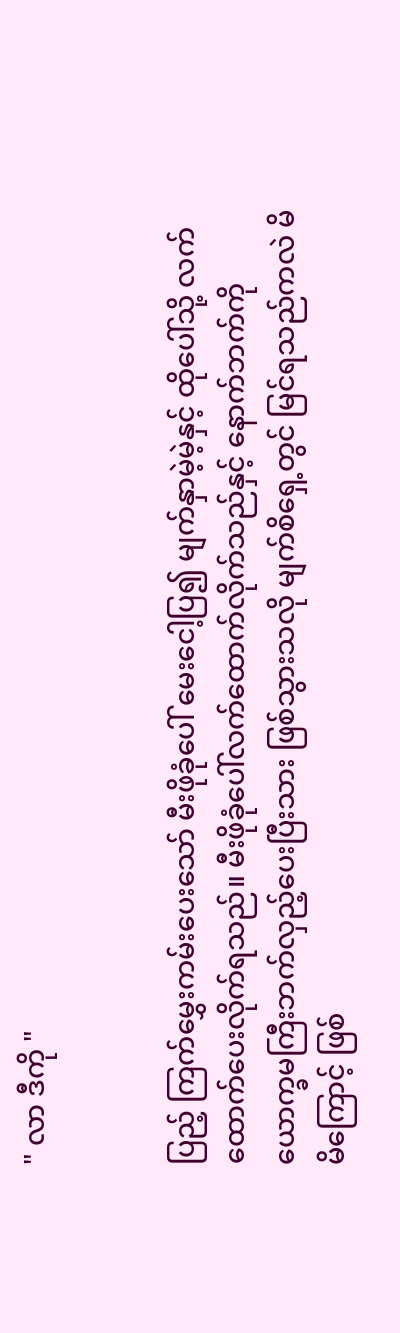" လာ ဒီကို "


ပြည့် ကြက်မွှေးကမ်းပေးသော် မီးဖိုခုံပေါ် မေးငေါ့ပြ၍ မျက်နှာမဲ့မဲ့နှင့် ထိုပေါ်သို့ လက်ထောက်ပေးလိုက်ရသည်။ မီးဖိုခုံပေါ်လက်ထောက်လိုက်သည်နှင့် နောက်ဘက်ကို ယောက္ခမကြီးဘက်လှည့်ပေးပြီးသား ဖြစ်သွားသလို မျက်စိရှေ့တွင် မြင်ရသည်ကလဲ မိမိကြောင့် ဖြစ်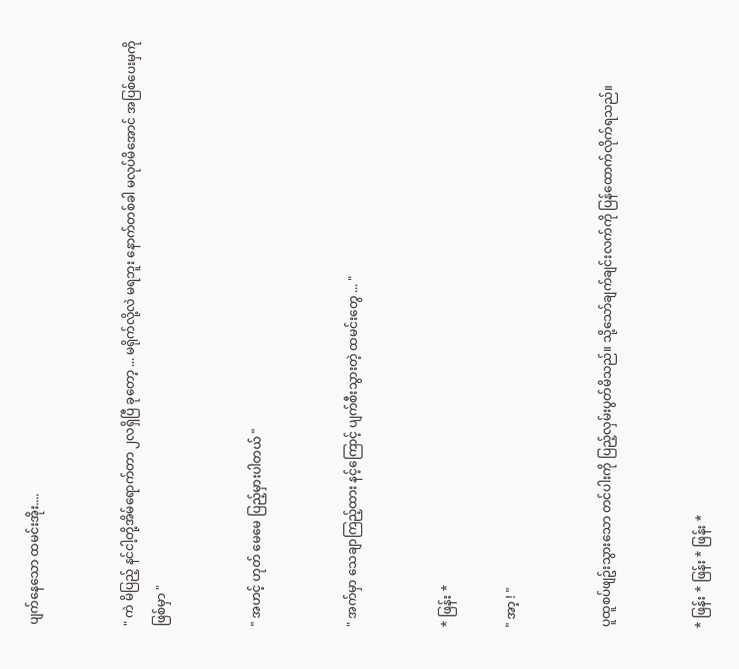ပျက်နေသော ထမင်းအိုး....


" ကဲ မိပြည့် နင်ငါ့တို့အိမ်ရောက်တာ ၂လရှိပြီ ခုတော့ ... မရိုက်လို့လဲ မရဘူး နောက်တစ်ခါ မလုပ်မိအောင် အပြစ်ပေးမှကိုဖြစ်မှာ "


" အဟင့် ဟုတ် မေမေ ပြည့်မှားပါတယ် "


" အက်မှာ သေချာကြည့်ထား နင့်ကြောင့် ပျက်စီးသွားတဲ့ ထမင်းတွေ ... "


* ဖြန်း *

" အာ့ ! "


ပူထူစပ်ဖျဥ်းသွားသော တင်ပါးကို ပြည့်လှမ်းပွတ်မိသည်။ သို့သော်ချက်ချင်းလက်ကို ပြန်ထောက်လိုက်ရသည်။


* ဖြန်း * ဖြန်း * ဖြန်း *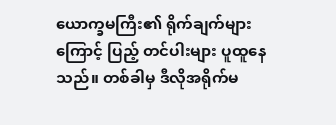ယောက္ခမကြီး၏ ရိုက်ချက်များကြောင့် ပြည့် တင်ပါးများ ပူထူနေသည်။ တစ်ခါမှ ဒီလိုအရိုက်မ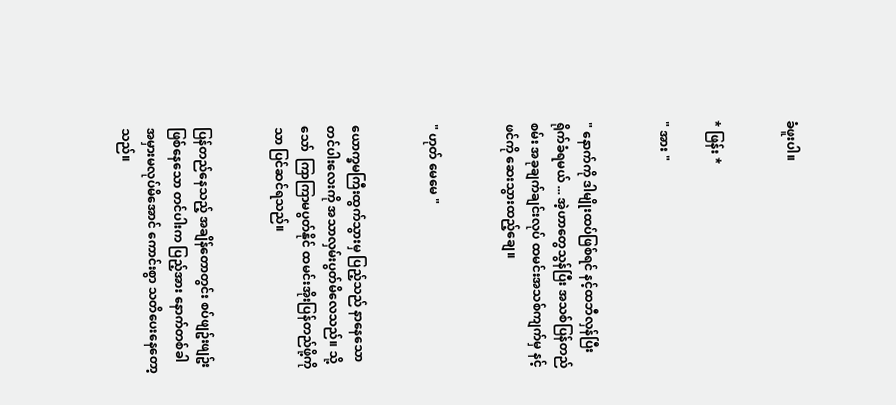ခံဖူးပါ။


* ဖြန်း *

" အား "


" နောက်ကို ဒါမျိုးထပ်ဖြစ်ရင် နင့်ထဘီလှန်ပြီး ရိုက်ခံရမယ် ... အဲ့ဟာတွေသွန်ပြီး အသစ်ပြန်တည်စမ်း အခုချက်ချင်းလုပ် ထမင်းအသစ်ကျက်မှ နင့်ဖင်ကို ဆေးသွားထည့်ချေ။


" ဟုတ် မေမေ "


ယောက္ခမကြီးထွက်သွားမှ ပြည့်သည် နာနေသော တင်ပါးလေးကို အသာလှမ်းပွတ်မိလေသည်။ သို့သော်  ကြာကြာမပွတ်နိုင် ထမင်းအိုးပြန်တည်ဖို့ကို သာ ပြင်ဆင်ရသည်။


ပြန်တည်နေသည့် အချိန်တောတွင်း စပ်ဖျဥ်းဖျဥ်းဖြစ်နေသော တင်ပါးက ပြည့်အား နောက်တစ်ခါ အမှားမလုပ်မိအောင် ကောင်းစွာ သတိပေးနေတော့သည်။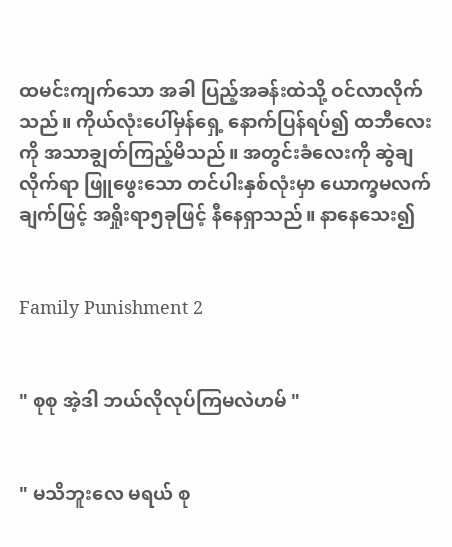ထမင်းကျက်သော အခါ ပြည့်အခန်းထဲသို့ ဝင်လာလိုက်သည်။ ကိုယ်လုံးပေါ်မှန်ရှေ့ နောက်ပြန်ရပ်၍ ထဘီလေးကို အသာချွတ်ကြည့်မိသည်။ အတွင်းခံလေးကို ဆွဲချလိုက်ရာ ဖြူဖွေးသော တင်ပါးနှစ်လုံးမှာ ယောက္ခမလက်ချက်ဖြင့် အရှိုးရာ၅ခုဖြင့် နီနေရှာသည်။ နာနေသေး၍


Family Punishment 2


" စုစု အဲ့ဒါ ဘယ်လိုလုပ်ကြမလဲဟမ် "


" မသိဘူးလေ မရယ် စု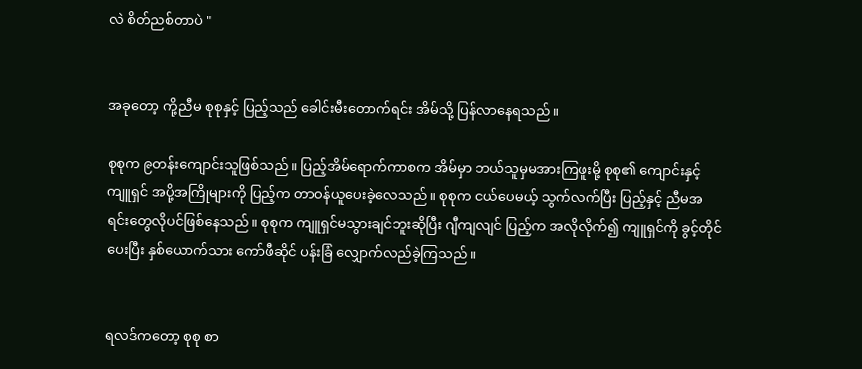လဲ စိတ်ညစ်တာပဲ "


အခုတော့ ကို့ညီမ စုစုနှင့် ပြည့်သည် ခေါင်းမီးတောက်ရင်း အိမ်သို့ ပြန်လာနေရသည်။

စုစုက ၉တန်းကျောင်းသူဖြစ်သည်။ ပြည့်အိမ်ရောက်ကာစက အိမ်မှာ ဘယ်သူမှမအားကြဖူးမို့ စုစု၏ ကျောင်းနှင့် ကျူရှင် အပို့အကြိုများကို ပြည့်က တာဝန်ယူပေးခဲ့လေသည်။ စုစုက ငယ်ပေမယ့် သွက်လက်ပြီး ပြည့်နှင့် ညီမအရင်းတွေလိုပင်ဖြစ်နေသည်။ စုစုက ကျူရှင်မသွားချင်ဘူးဆိုပြီး ဂျီကျလျင် ပြည့်က အလိုလိုက်၍ ကျူရှင်ကို ခွင့်တိုင်ပေးပြီး နှစ်ယောက်သား ကော်ဖီဆိုင် ပန်းခြံ လျှောက်လည်ခဲ့ကြသည်။


ရလဒ်ကတော့ စုစု စာ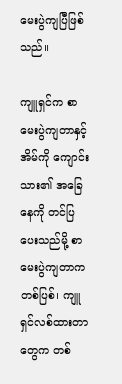မေးပွဲကျပြီဖြစ်သည်။

ကျူရှင်က စာမေးပွဲကျတာနှင့် အိမ်ကို ကျောင်းသား၏ အခြေနေကို တင်ပြပေးသည်မို့ စာမေးပွဲကျတာက တစ်ပြစ်၊ ကျူရှင်လစ်ထားတာတွေက တစ်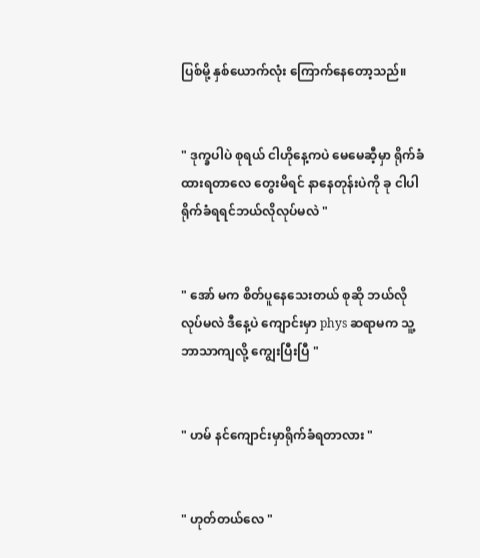ပြစ်မို့ နှစ်ယောက်လုံး ကြောက်နေတော့သည်။


" ဒုက္ခပါပဲ စုရယ် ငါဟိုနေ့ကပဲ မေမေဆီ့မှာ ရိုက်ခံထားရတာလေ တွေးမိရင် နာနေတုန်းပဲကို ခု ငါပါရိုက်ခံရရင်ဘယ်လိုလုပ်မလဲ "


" အော် မက စိတ်ပူနေသေးတယ် စုဆို ဘယ်လိုလုပ်မလဲ ဒီနေ့ပဲ ကျောင်းမှာ phys ဆရာမက သူ့ဘာသာကျလို့ ကျွေးပြီးပြီ "


" ဟမ် နင်ကျောင်းမှာရိုက်ခံရတာလား "


" ဟုတ်တယ်လေ "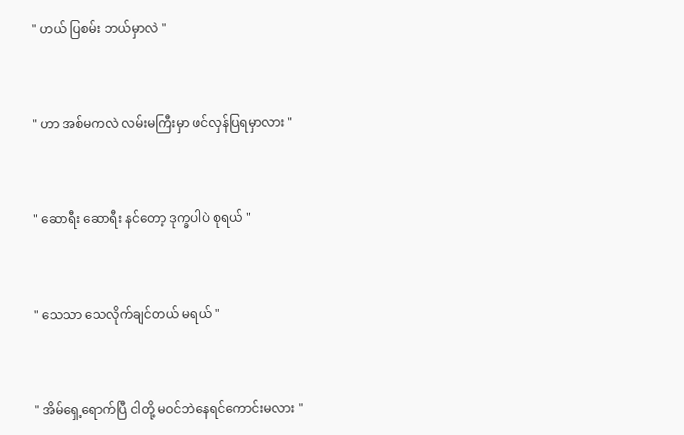" ဟယ် ပြစမ်း ဘယ်မှာလဲ "


" ဟာ အစ်မကလဲ လမ်းမကြီးမှာ ဖင်လှန်ပြရမှာလား "


" ဆောရီး ဆောရီး နင်တော့ ဒုက္ခပါပဲ စုရယ် "


" သေသာ သေလိုက်ချင်တယ် မရယ် "


" အိမ်ရှေ့ရောက်ပြီ ငါတို့ မဝင်ဘဲနေရင်ကောင်းမလား "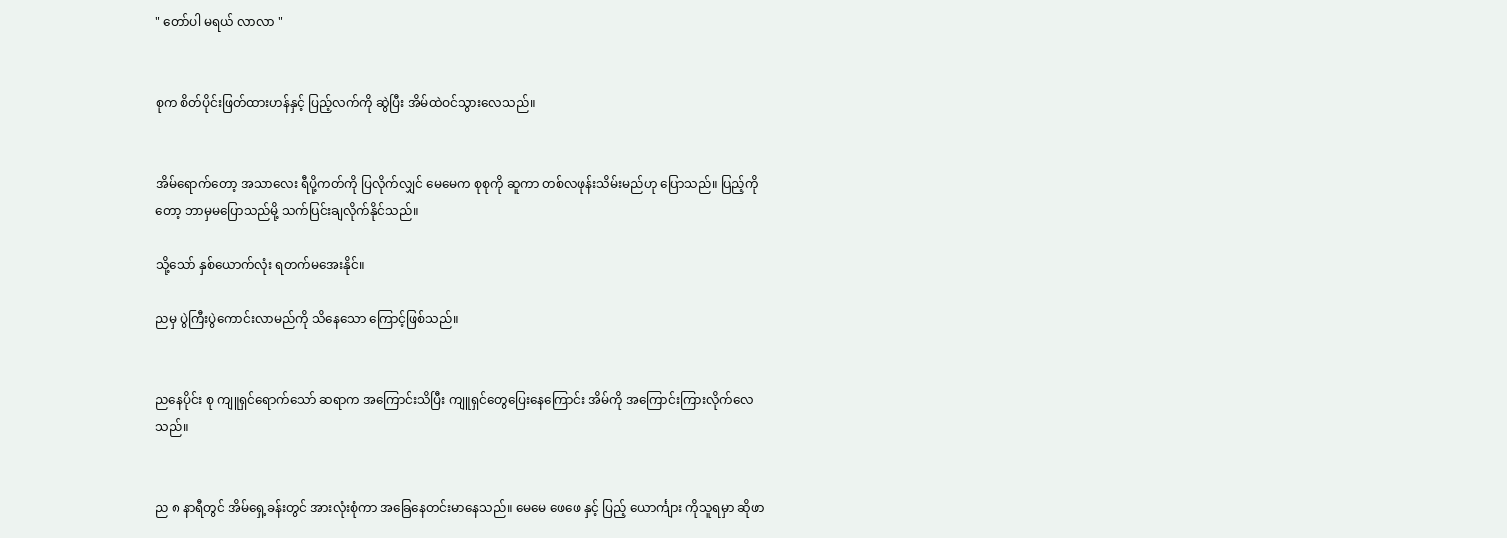" တော်ပါ မရယ် လာလာ "


စုက စိတ်ပိုင်းဖြတ်ထားဟန်နှင့် ပြည့်လက်ကို ဆွဲပြီး အိမ်ထဲဝင်သွားလေသည်။


အိမ်ရောက်တော့ အသာလေး ရီပို့ကတ်ကို ပြလိုက်လျှင် မေမေက စုစုကို ဆူကာ တစ်လဖုန်းသိမ်းမည်ဟု ပြောသည်။ ပြည့်ကိုတော့ ဘာမှမပြောသည်မို့ သက်ပြင်းချလိုက်နိုင်သည်။

သို့သော် နှစ်ယောက်လုံး ရတက်မအေးနိုင်။

ညမှ ပွဲကြီးပွဲကောင်းလာမည်ကို သိနေသော ကြောင့်ဖြစ်သည်။


ညနေပိုင်း စု ကျူရှင်ရောက်သော် ဆရာက အကြောင်းသိပြီး ကျူရှင်တွေပြေးနေကြောင်း အိမ်ကို အကြောင်းကြားလိုက်လေသည်။


ည ၈ နာရီတွင် အိမ်ရှေ့ခန်းတွင် အားလုံးစုံကာ အခြေနေတင်းမာနေသည်။ မေမေ ဖေဖေ နှင့် ပြည့် ယောင်္ကျား ကိုသူရမှာ ဆိုဖာ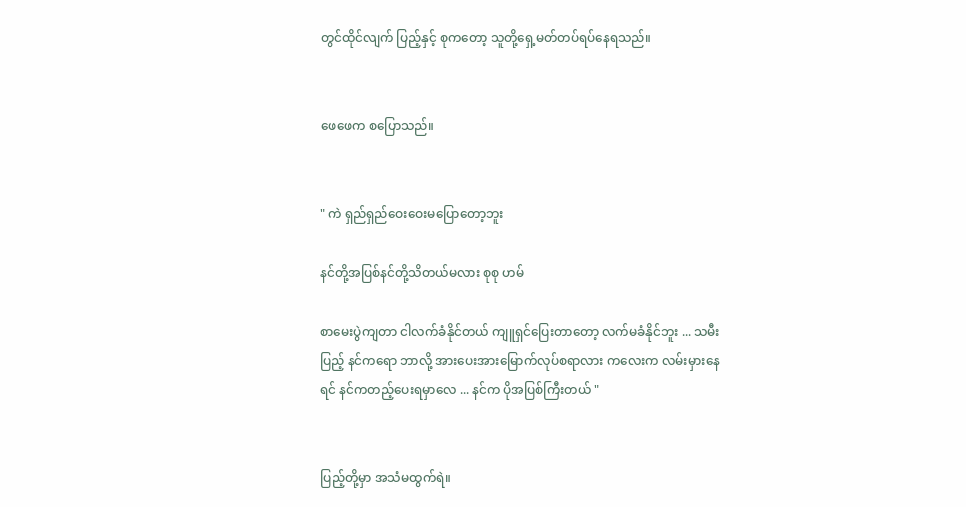တွင်ထိုင်လျက် ပြည့်နှင့် စုကတော့ သူတို့ရှေ့မတ်တပ်ရပ်နေရသည်။


ဖေဖေက စပြောသည်။


" ကဲ ရှည်ရှည်ဝေးဝေးမပြောတော့ဘူး

နင်တို့အပြစ်နင်တို့သိတယ်မလား စုစု ဟမ်

စာမေးပွဲကျတာ ငါလက်ခံနိုင်တယ် ကျူရှင်ပြေးတာတော့ လက်မခံနိုင်ဘူး ... သမီးပြည့် နင်ကရော ဘာလို့ အားပေးအားမြောက်လုပ်စရာလား ကလေးက လမ်းမှားနေရင် နင်ကတည့်ပေးရမှာလေ ... နင်က ပိုအပြစ်ကြီးတယ် "


ပြည့်တို့မှာ အသံမထွက်ရဲ။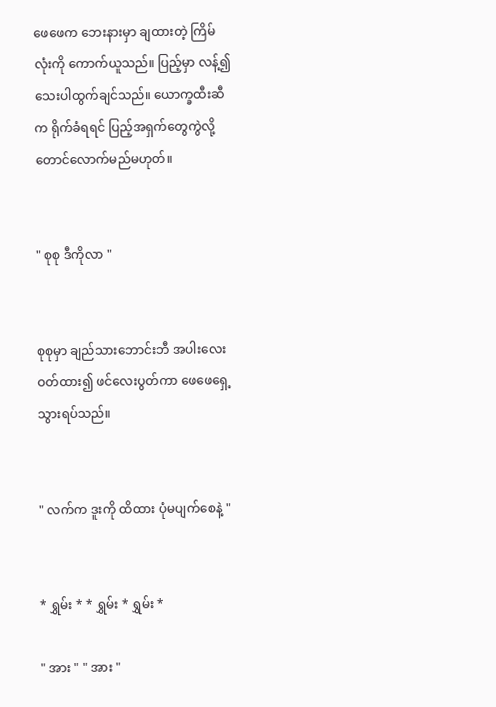ဖေဖေက ဘေးနားမှာ ချထားတဲ့ ကြိမ်လုံးကို ကောက်ယူသည်။ ပြည့်မှာ လန့်၍ သေးပါထွက်ချင်သည်။ ယောက္ခထီးဆီက ရိုက်ခံရရင် ပြည့်အရှက်တွေကွဲလို့တောင်လောက်မည်မဟုတ်။


" စုစု ဒီကိုလာ "


စုစုမှာ ချည်သားဘောင်းဘီ အပါးလေးဝတ်ထား၍ ဖင်လေးပွတ်ကာ ဖေဖေရှေ့သွားရပ်သည်။


" လက်က ဒူးကို ထိထား ပုံမပျက်စေနဲ့ "


* ရွှမ်း * * ရွှမ်း * ရွှမ်း *

" အား " " အား "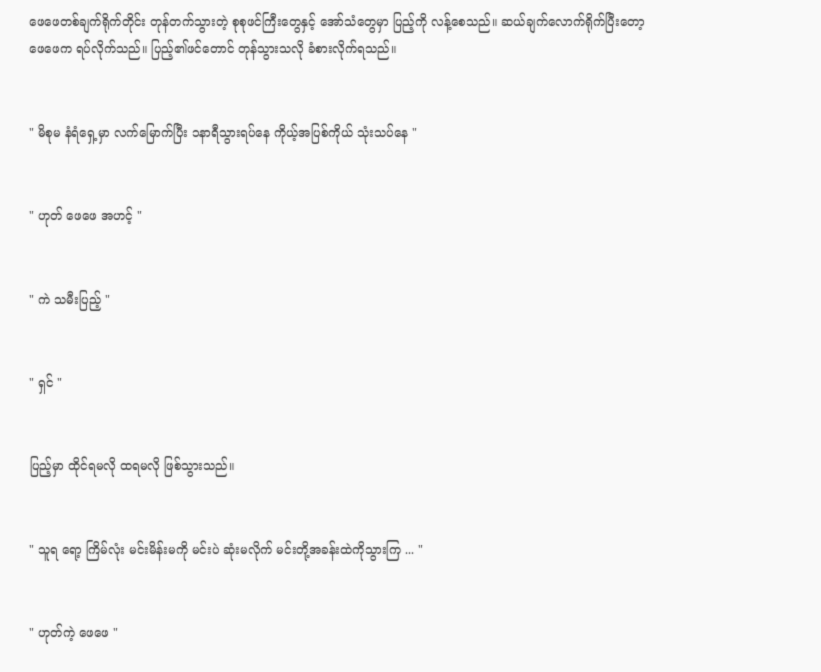ဖေဖေတစ်ချက်ရိုက်တိုင်း တုန်တက်သွားတဲ့ စုစုဖင်ကြီးတွေနှင့် အော်သံတွေမှာ ပြည့်ကို လန့်စေသည်။ ဆယ်ချက်လောက်ရိုက်ပြီးတော့ ဖေဖေက ရပ်လိုက်သည်။ ပြည့်၏ဖင်တောင် တုန်သွားသလို ခံစားလိုက်ရသည်။


" မိစုမ နံရံရှေ့မှာ လက်မြောက်ပြီး ၁နာရီသွားရပ်နေ ကိုယ့်အပြစ်ကိုယ် သုံးသပ်နေ "


" ဟုတ် ဖေဖေ အဟင့် "


" ကဲ သမီးပြည့် "


" ရှင် "


ပြည့်မှာ ထိုင်ရမလို ထရမလို ဖြစ်သွားသည်။


" သူရ ရော့ ကြိမ်လုံး မင်းမိန်းမကို မင်းပဲ ဆုံးမလိုက် မင်းတို့အခန်းထဲကိုသွားကြ ... "


" ဟုတ်ကဲ့ ဖေဖေ "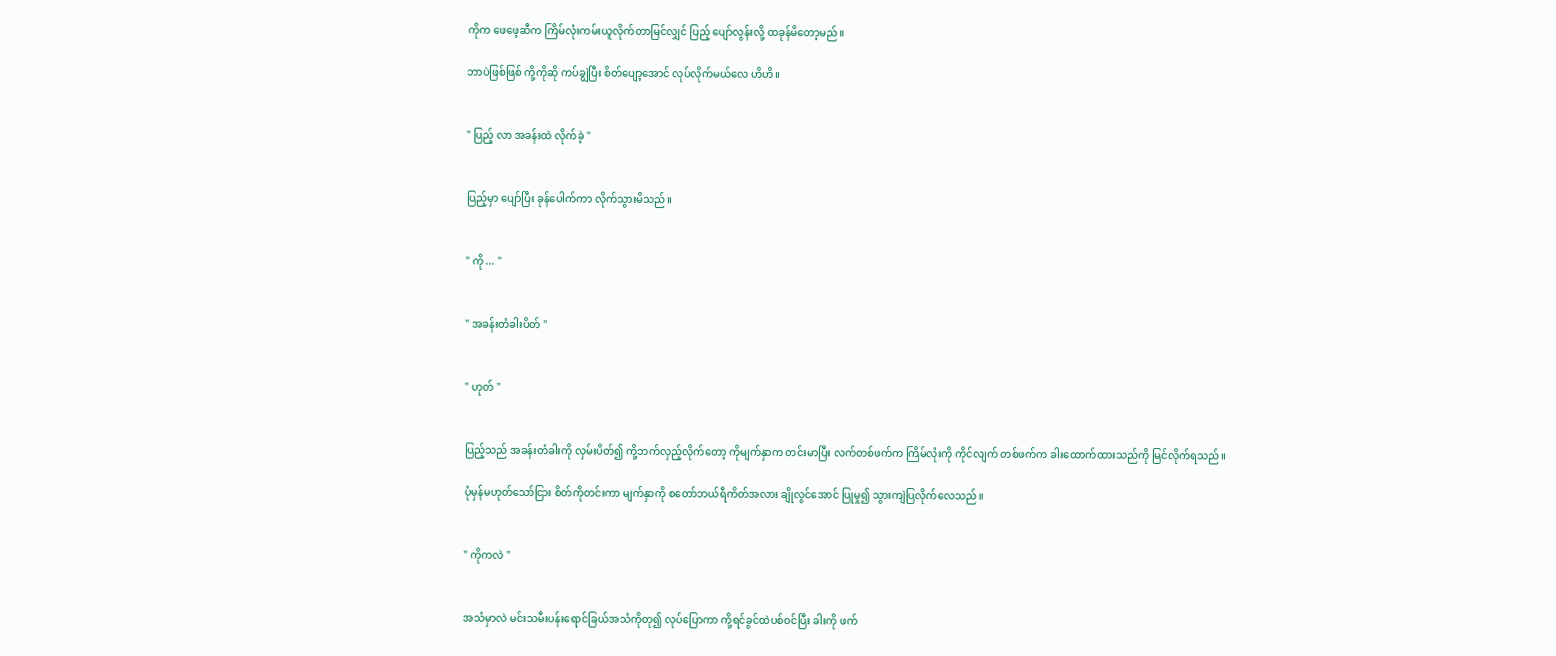ကိုက ဖေဖေ့ဆီက ကြိမ်လုံးကမ်းယူလိုက်တာမြင်လျှင် ပြည့် ပျော်လွန်းလို့ ထခုန်မိတော့မည်။

ဘာပဲဖြစ်ဖြစ် ကို့ကိုဆို ကပ်ချွဲပြီး စိတ်ပျော့အောင် လုပ်လိုက်မယ်လေ ဟိဟိ။


" ပြည့် လာ အခန်းထဲ လိုက်ခဲ့ "


ပြည့်မှာ ပျော်ပြီး ခုန်ပေါက်ကာ လိုက်သွားမိသည်။


" ကို ... "


" အခန်းတံခါးပိတ် "


" ဟုတ် "


ပြည့်သည် အခန်းတံခါးကို လှမ်းပိတ်၍ ကို့ဘက်လှည့်လိုက်တော့ ကိုမျက်နှာက တင်းမာပြီး လက်တစ်ဖက်က ကြိမ်လုံးကို ကိုင်လျက် တစ်ဖက်က ခါးထောက်ထားသည်ကို မြင်လိုက်ရသည်။

ပုံမှန်မဟုတ်သော်ငြား စိတ်ကိုတင်းကာ မျက်နှာကို စတော်ဘယ်ရီကိတ်အလား ချိုလွင်အောင် ပြုမှု၍ သွားကျဲပြလိုက်လေသည်။


" ကိုကလဲ "


အသံမှာလဲ မင်းသမီးပန်းရောင်ခြယ်အသံကိုတု၍ လုပ်ပြောကာ ကို့ရင်ခွင်ထဲပစ်ဝင်ပြီး ခါးကို ဖက်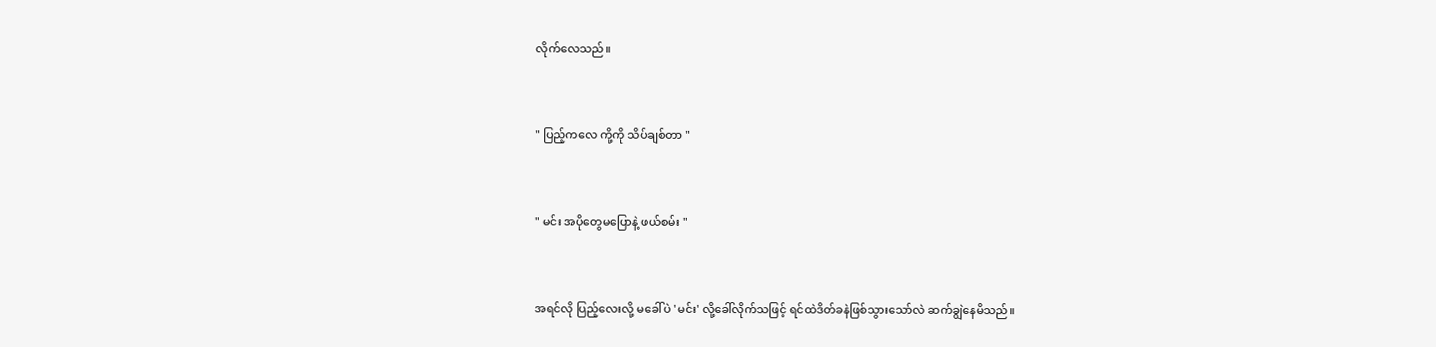လိုက်လေသည်။


" ပြည့်ကလေ ကို့ကို သိပ်ချစ်တာ "


" မင်း အပိုတွေမပြောနဲ့ ဖယ်စမ်း "


အရင်လို ပြည့်လေးလို့ မခေါ်ပဲ 'မင်း' လို့ခေါ်လိုက်သဖြင့် ရင်ထဲဒိတ်ခနဲဖြစ်သွားသော်လဲ ဆက်ချွဲနေမိသည်။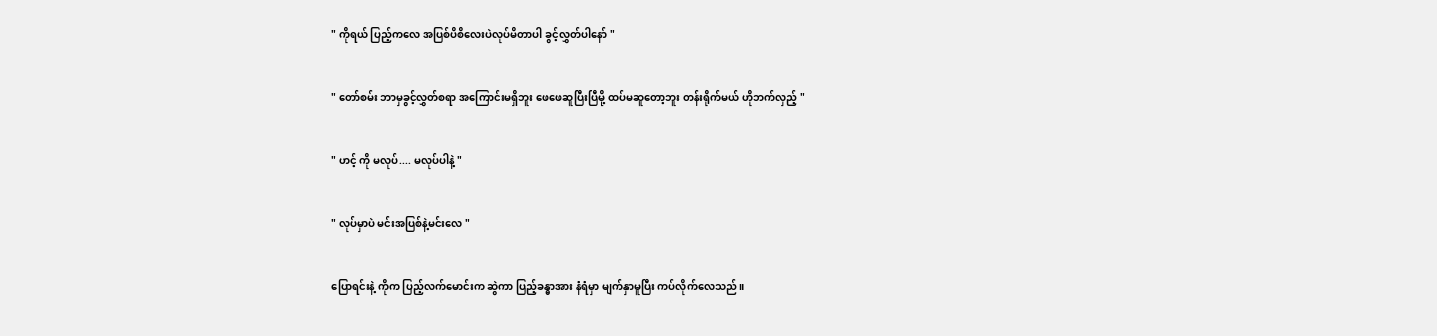" ကိုရယ် ပြည့်ကလေ အပြစ်ပိစိလေးပဲလုပ်မိတာပါ ခွင့်လွှတ်ပါနော် "


" တော်စမ်း ဘာမှခွင့်လွှတ်စရာ အကြောင်းမရှိဘူး ဖေဖေဆူပြီးပြီမို့ ထပ်မဆူတော့ဘူး တန်းရိုက်မယ် ဟိုဘက်လှည့် "


" ဟင့် ကို မလုပ်.... မလုပ်ပါနဲ့ "


" လုပ်မှာပဲ မင်းအပြစ်နဲ့မင်းလေ "


ပြောရင်းနဲ့ ကိုက ပြည့်လက်မောင်းက ဆွဲကာ ပြည့်ခန္ဓာအား နံရံမှာ မျက်နှာမူပြီး ကပ်လိုက်လေသည်။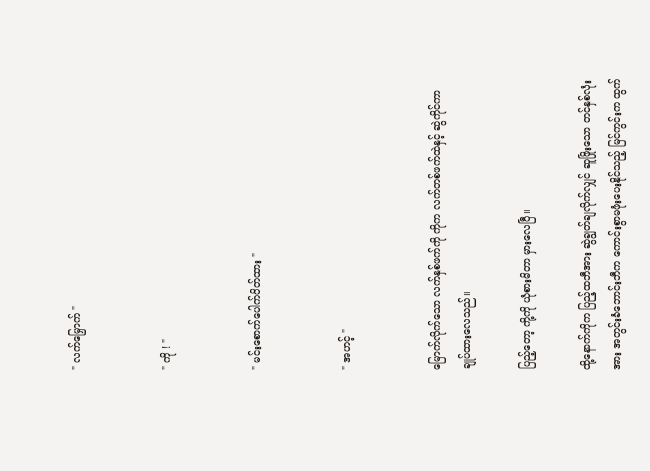" လက်မြှောက် "


" ကို ! "


" မင်းစောက်ပေါက်ပိတ်ထား "


" အဟင့် "


မြောက်လိုက်သော လက်နှစ်ဖက်ကို ကိုက လက်တစ်ဖက်ထဲနှင့် ဆွဲကိုင်ကာ ချုပ်ထားလေသည်။

ပြည့်တော့ ကို့ကို ယုံစားမိတာ မှားလေပြီ။

ထို့နောက်ကိုက ပြည့်ထဘီအား ဆွဲချွတ်ချလိုက်လျှင် ဆူဖြိုးသော တင်နှစ်လုံးအား အတွင်းခံဘောင်းဘီက ကောင်းစွာမဖုံးပေးနိုင်သည့် မြင်ကွင်းက ထွက်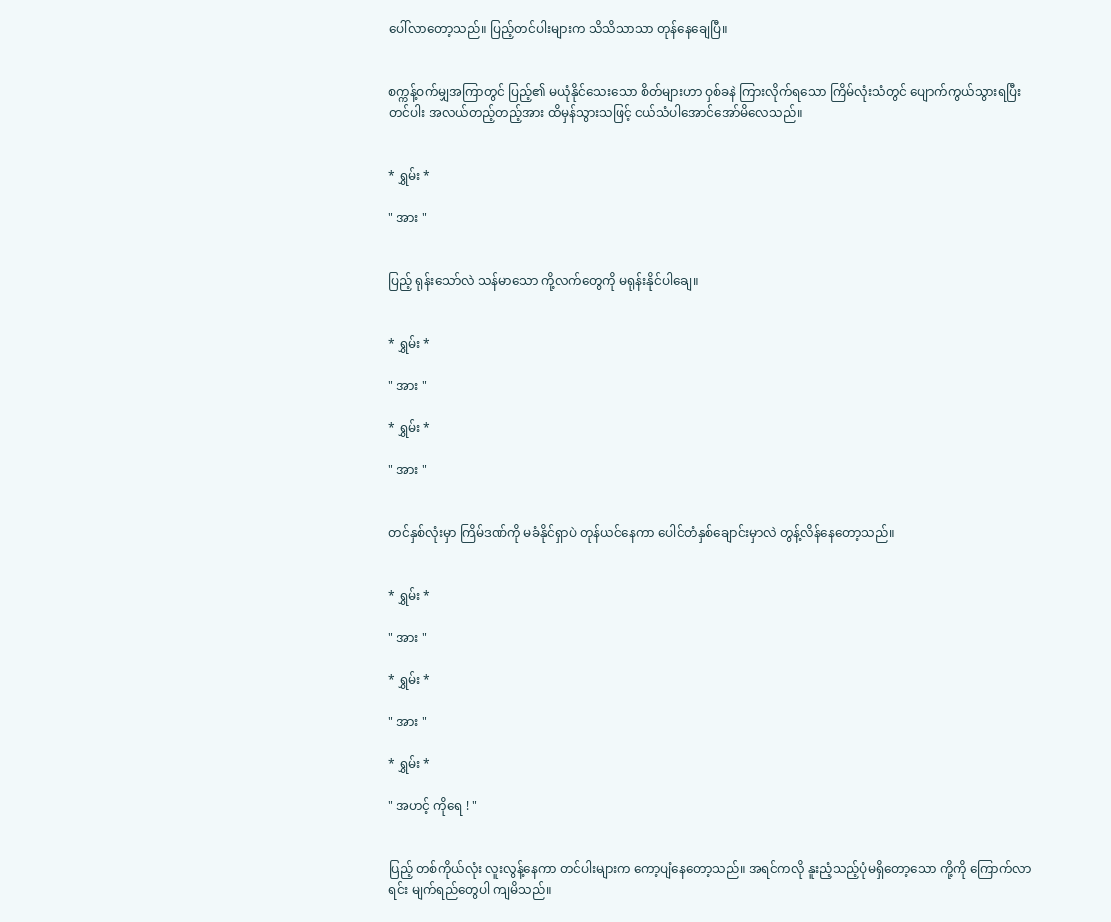ပေါ်လာတော့သည်။ ပြည့်တင်ပါးများက သိသိသာသာ တုန်နေချေပြီ။


စက္ကန့်ဝက်မျှအကြာတွင် ပြည့်၏ မယုံနိုင်သေးသော စိတ်များဟာ ဝှစ်ခနဲ ကြားလိုက်ရသော ကြိမ်လုံးသံတွင် ပျောက်ကွယ်သွားရပြီး တင်ပါး အလယ်တည့်တည့်အား ထိမှန်သွားသဖြင့် ငယ်သံပါအောင်အော်မိလေသည်။


* ရွှမ်း *

" အား "


ပြည့် ရုန်းသော်လဲ သန်မာသော ကို့လက်တွေကို မရုန်းနိုင်ပါချေ။


* ရွှမ်း *

" အား "

* ရွှမ်း *

" အား "


တင်နှစ်လုံးမှာ ကြိမ်ဒဏ်ကို မခံနိုင်ရှာပဲ တုန်ယင်နေကာ ပေါင်တံနှစ်ချောင်းမှာလဲ တွန့်လိန်နေတော့သည်။


* ရွှမ်း *

" အား "

* ရွှမ်း *

" အား "

* ရွှမ်း *

" အဟင့် ကိုရေ ! "


ပြည့် တစ်ကိုယ်လုံး လူးလွန့်နေကာ တင်ပါးများက ကော့ပျံနေတော့သည်။ အရင်ကလို နူးညံ့သည့်ပုံမရှိတော့သော ကို့ကို ကြောက်လာရင်း မျက်ရည်တွေပါ ကျမိသည်။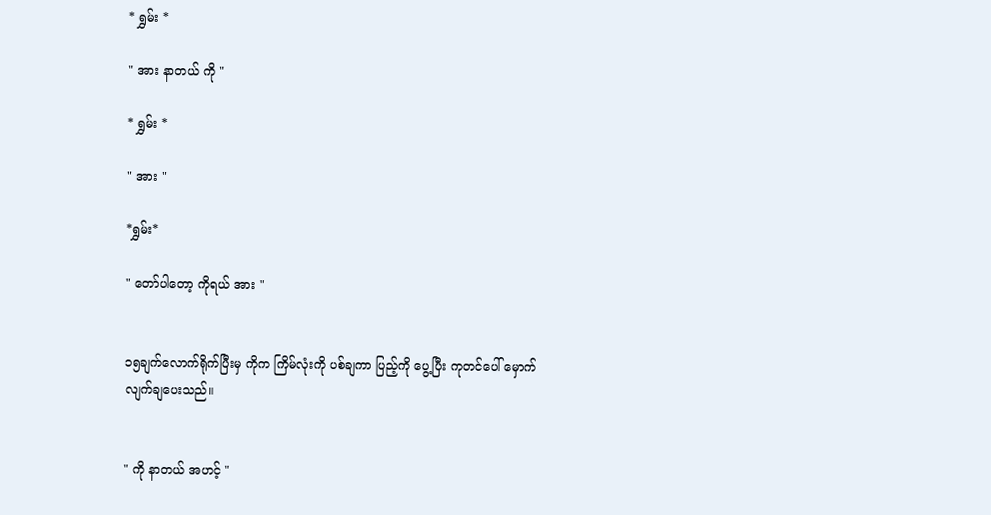* ရွှမ်း *

" အား နာတယ် ကို "

* ရွှမ်း *

" အား "

*ရွှမ်း*

" တော်ပါတော့ ကိုရယ် အား "


၁၅ချက်လောက်ရိုက်ပြီးမှ ကိုက ကြိမ်လုံးကို ပစ်ချကာ ပြည့်ကို ပွေ့ပြီး ကုတင်ပေါ် မှောက်လျက်ချပေးသည်။


" ကို နာတယ် အဟင့် "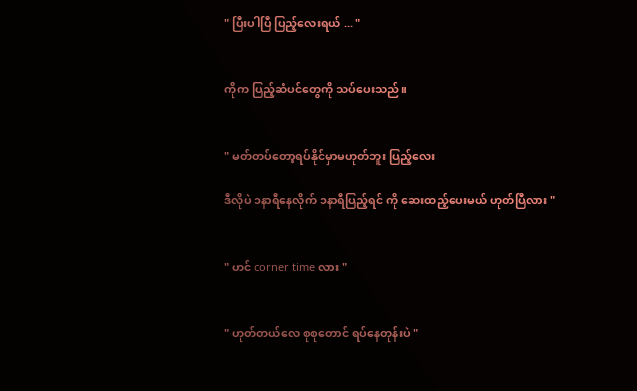" ပြီးပါပြီ ပြည့်လေးရယ် ... "


ကိုက ပြည့်ဆံပင်တွေကို သပ်ပေးသည်။


" မတ်တပ်တော့ရပ်နိုင်မှာမဟုတ်ဘူး ပြည့်လေး

ဒီလိုပဲ ၁နာရီနေလိုက် ၁နာရီပြည့်ရင် ကို ဆေးထည့်ပေးမယ် ဟုတ်ပြီလား "


" ဟင် corner time လား "


" ဟုတ်တယ်လေ စုစုတောင် ရပ်နေတုန်းပဲ "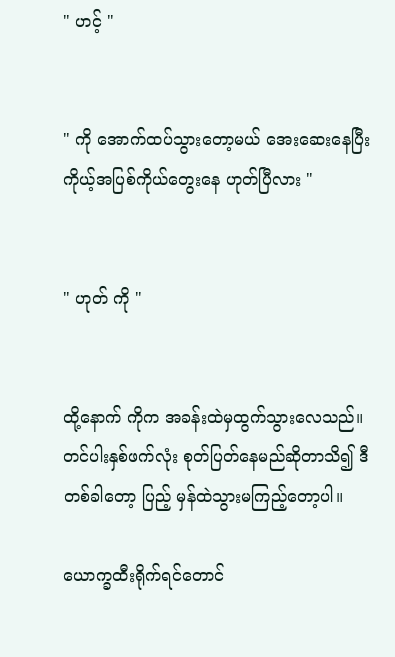" ဟင့် "


" ကို အောက်ထပ်သွားတော့မယ် အေးဆေးနေပြီး ကိုယ့်အပြစ်ကိုယ်တွေးနေ ဟုတ်ပြီလား "


" ဟုတ် ကို "


ထို့နောက် ကိုက အခန်းထဲမှထွက်သွားလေသည်။ တင်ပါးနှစ်ဖက်လုံး စုတ်ပြတ်နေမည်ဆိုတာသိ၍ ဒီတစ်ခါတော့ ပြည့် မှန်ထဲသွားမကြည့်တော့ပါ။

ယောက္ခထီးရိုက်ရင်တောင်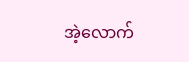အဲ့လောက်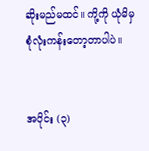ဆိုးမည်မထင်။ ကို့ကို ယုံမိမှ စုံလုံးကန်းတော့တာပါပဲ။


အပိုင်း (၃)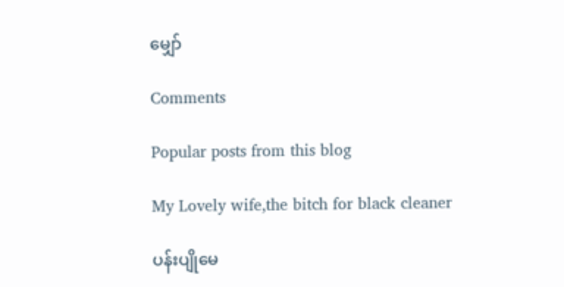မျှော်

Comments

Popular posts from this blog

My Lovely wife,the bitch for black cleaner

ပန်းပျိုမေ